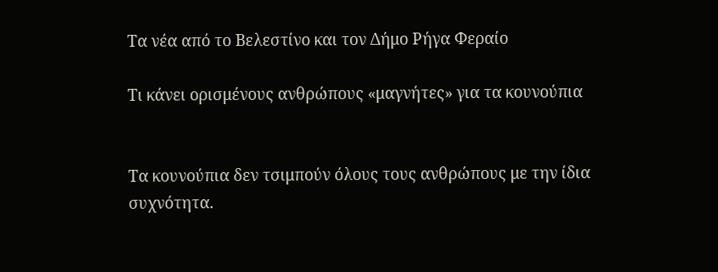Τα νέα από το Βελεστίνο και τον Δήμο Ρήγα Φεραίο

Τι κάνει ορισμένους ανθρώπους «μαγνήτες» για τα κουνούπια


Τα κουνούπια δεν τσιμπούν όλους τους ανθρώπους με την ίδια συχνότητα.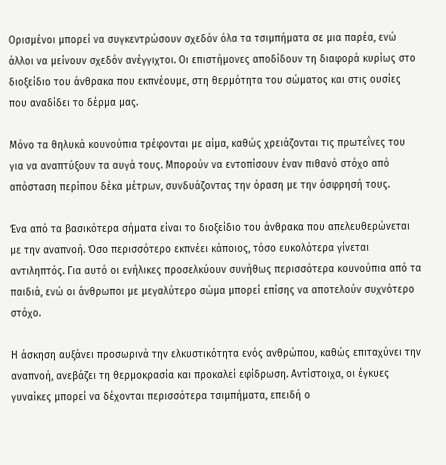Ορισμένοι μπορεί να συγκεντρώσουν σχεδόν όλα τα τσιμπήματα σε μια παρέα, ενώ άλλοι να μείνουν σχεδόν ανέγγιχτοι. Οι επιστήμονες αποδίδουν τη διαφορά κυρίως στο διοξείδιο του άνθρακα που εκπνέουμε, στη θερμότητα του σώματος και στις ουσίες που αναδίδει το δέρμα μας.

Μόνο τα θηλυκά κουνούπια τρέφονται με αίμα, καθώς χρειάζονται τις πρωτεΐνες του για να αναπτύξουν τα αυγά τους. Μπορούν να εντοπίσουν έναν πιθανό στόχο από απόσταση περίπου δέκα μέτρων, συνδυάζοντας την όραση με την όσφρησή τους.

Ένα από τα βασικότερα σήματα είναι το διοξείδιο του άνθρακα που απελευθερώνεται με την αναπνοή. Όσο περισσότερο εκπνέει κάποιος, τόσο ευκολότερα γίνεται αντιληπτός. Για αυτό οι ενήλικες προσελκύουν συνήθως περισσότερα κουνούπια από τα παιδιά, ενώ οι άνθρωποι με μεγαλύτερο σώμα μπορεί επίσης να αποτελούν συχνότερο στόχο.

Η άσκηση αυξάνει προσωρινά την ελκυστικότητα ενός ανθρώπου, καθώς επιταχύνει την αναπνοή, ανεβάζει τη θερμοκρασία και προκαλεί εφίδρωση. Αντίστοιχα, οι έγκυες γυναίκες μπορεί να δέχονται περισσότερα τσιμπήματα, επειδή ο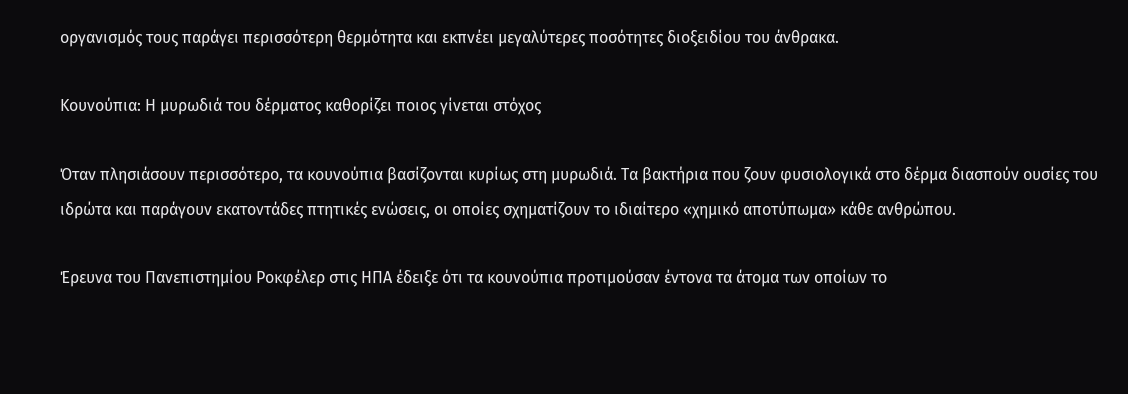οργανισμός τους παράγει περισσότερη θερμότητα και εκπνέει μεγαλύτερες ποσότητες διοξειδίου του άνθρακα.

Κουνούπια: Η μυρωδιά του δέρματος καθορίζει ποιος γίνεται στόχος

Όταν πλησιάσουν περισσότερο, τα κουνούπια βασίζονται κυρίως στη μυρωδιά. Τα βακτήρια που ζουν φυσιολογικά στο δέρμα διασπούν ουσίες του ιδρώτα και παράγουν εκατοντάδες πτητικές ενώσεις, οι οποίες σχηματίζουν το ιδιαίτερο «χημικό αποτύπωμα» κάθε ανθρώπου.

Έρευνα του Πανεπιστημίου Ροκφέλερ στις ΗΠΑ έδειξε ότι τα κουνούπια προτιμούσαν έντονα τα άτομα των οποίων το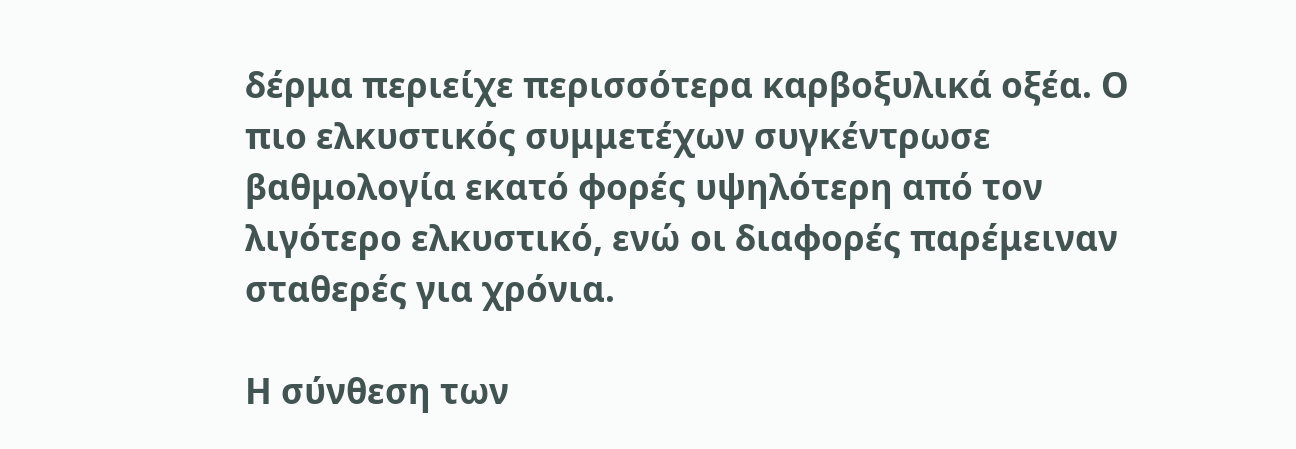δέρμα περιείχε περισσότερα καρβοξυλικά οξέα. Ο πιο ελκυστικός συμμετέχων συγκέντρωσε βαθμολογία εκατό φορές υψηλότερη από τον λιγότερο ελκυστικό, ενώ οι διαφορές παρέμειναν σταθερές για χρόνια.

Η σύνθεση των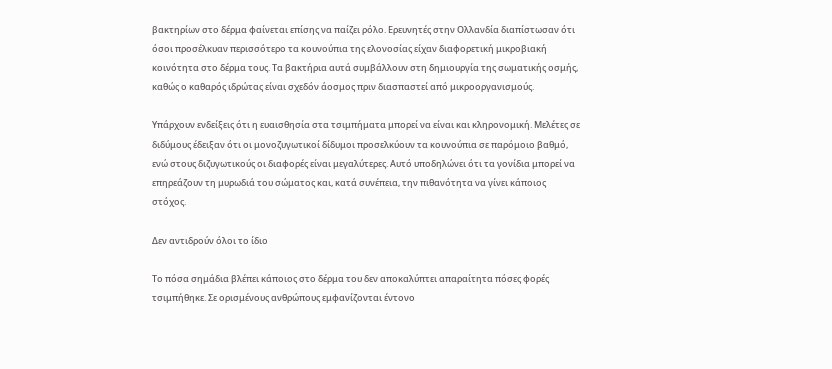βακτηρίων στο δέρμα φαίνεται επίσης να παίζει ρόλο. Ερευνητές στην Ολλανδία διαπίστωσαν ότι όσοι προσέλκυαν περισσότερο τα κουνούπια της ελονοσίας είχαν διαφορετική μικροβιακή κοινότητα στο δέρμα τους. Τα βακτήρια αυτά συμβάλλουν στη δημιουργία της σωματικής οσμής, καθώς ο καθαρός ιδρώτας είναι σχεδόν άοσμος πριν διασπαστεί από μικροοργανισμούς.

Υπάρχουν ενδείξεις ότι η ευαισθησία στα τσιμπήματα μπορεί να είναι και κληρονομική. Μελέτες σε διδύμους έδειξαν ότι οι μονοζυγωτικοί δίδυμοι προσελκύουν τα κουνούπια σε παρόμοιο βαθμό, ενώ στους διζυγωτικούς οι διαφορές είναι μεγαλύτερες. Αυτό υποδηλώνει ότι τα γονίδια μπορεί να επηρεάζουν τη μυρωδιά του σώματος και, κατά συνέπεια, την πιθανότητα να γίνει κάποιος στόχος.

Δεν αντιδρούν όλοι το ίδιο

Το πόσα σημάδια βλέπει κάποιος στο δέρμα του δεν αποκαλύπτει απαραίτητα πόσες φορές τσιμπήθηκε. Σε ορισμένους ανθρώπους εμφανίζονται έντονο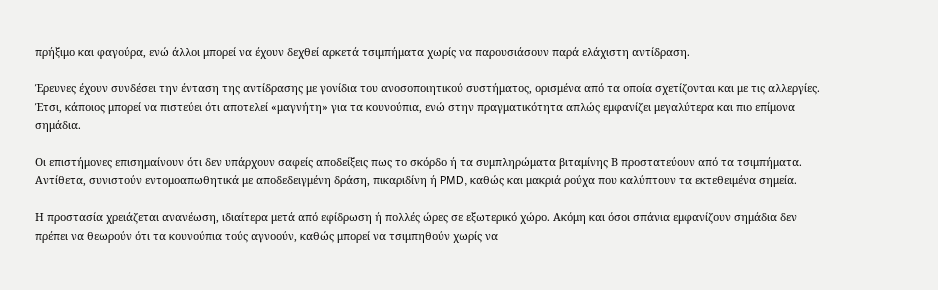πρήξιμο και φαγούρα, ενώ άλλοι μπορεί να έχουν δεχθεί αρκετά τσιμπήματα χωρίς να παρουσιάσουν παρά ελάχιστη αντίδραση.

Έρευνες έχουν συνδέσει την ένταση της αντίδρασης με γονίδια του ανοσοποιητικού συστήματος, ορισμένα από τα οποία σχετίζονται και με τις αλλεργίες. Έτσι, κάποιος μπορεί να πιστεύει ότι αποτελεί «μαγνήτη» για τα κουνούπια, ενώ στην πραγματικότητα απλώς εμφανίζει μεγαλύτερα και πιο επίμονα σημάδια.

Οι επιστήμονες επισημαίνουν ότι δεν υπάρχουν σαφείς αποδείξεις πως το σκόρδο ή τα συμπληρώματα βιταμίνης Β προστατεύουν από τα τσιμπήματα. Αντίθετα, συνιστούν εντομοαπωθητικά με αποδεδειγμένη δράση, πικαριδίνη ή PMD, καθώς και μακριά ρούχα που καλύπτουν τα εκτεθειμένα σημεία.

Η προστασία χρειάζεται ανανέωση, ιδιαίτερα μετά από εφίδρωση ή πολλές ώρες σε εξωτερικό χώρο. Ακόμη και όσοι σπάνια εμφανίζουν σημάδια δεν πρέπει να θεωρούν ότι τα κουνούπια τούς αγνοούν, καθώς μπορεί να τσιμπηθούν χωρίς να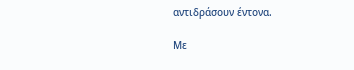αντιδράσουν έντονα.

Με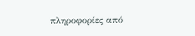πληροφορίες από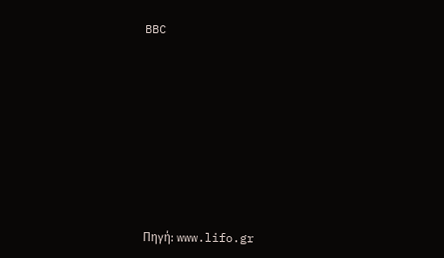BBC









Πηγή: www.lifo.gr